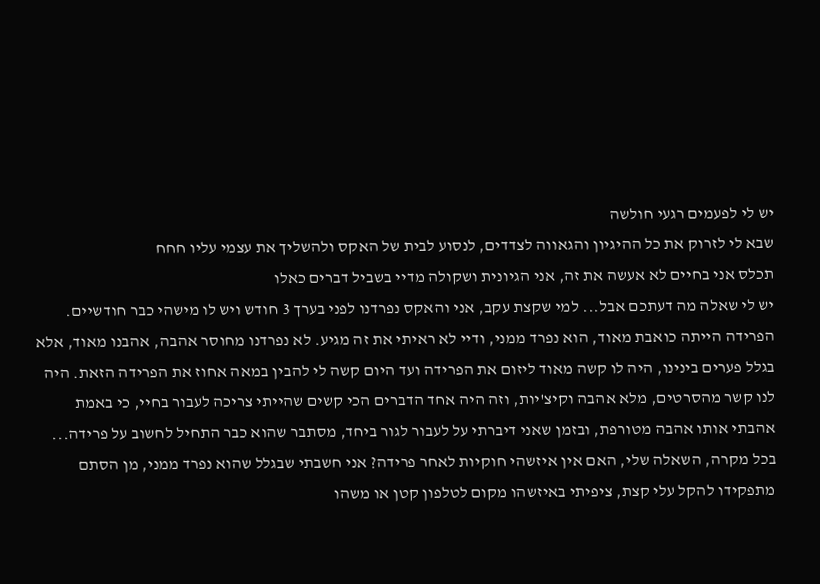יש לי לפעמים רגעי חולשה
שבא לי לזרוק את כל ההיגיון והגאווה לצדדים, לנסוע לבית של האקס ולהשליך את עצמי עליו חחח
תכלס אני בחיים לא אעשה את זה, אני הגיונית ושקולה מדיי בשביל דברים כאלו
יש לי שאלה מה דעתכם אבל... למי שקצת עקב, אני והאקס נפרדנו לפני בערך 3 חודש ויש לו מישהי כבר חודשיים. הפרידה הייתה כואבת מאוד, הוא נפרד ממני, ודיי לא ראיתי את זה מגיע. לא נפרדנו מחוסר אהבה, אהבנו מאוד, אלא בגלל פערים בינינו, היה לו קשה מאוד ליזום את הפרידה ועד היום קשה לי להבין במאה אחוז את הפרידה הזאת. היה לנו קשר מהסרטים, מלא אהבה וקיצ'יות, וזה היה אחד הדברים הכי קשים שהייתי צריכה לעבור בחיי, כי באמת אהבתי אותו אהבה מטורפת, ובזמן שאני דיברתי על לעבור לגור ביחד, מסתבר שהוא כבר התחיל לחשוב על פרידה... בכל מקרה, השאלה שלי, האם אין איזשהי חוקיות לאחר פרידה? אני חשבתי שבגלל שהוא נפרד ממני, מן הסתם מתפקידו להקל עלי קצת, ציפיתי באיזשהו מקום לטלפון קטן או משהו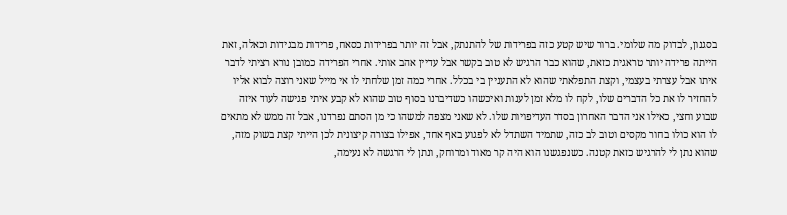בסגנון, לבדוק מה שלומי. ברור שיש קטע כזה בפרידות של להתנתק, אבל זה יותר בפרידות כסאח, פרידות מבגידות וכאלה, זאת הייתה פרידה יותר טראגית כזאת, שהוא כבר הרגיש לא טוב בקשר אבל עדיין אהב אותי. אחרי הפרידה כמובן נורא רציתי לדבר איתו אבל עצרתי בעצמי, וקצת התפלאתי שהוא לא התעניין בי בכלל. אחרי כמה זמן שלחתי לו אי מייל שאני רוצה לבוא אליו להחזיר לו את כל הדברים שלו, לקח לו מלא זמן לענות ואיכשהו כשדיברנו בסוף טוב שהוא לא קבע איתי פגישה לעוד איזה שבוע וחצי, כאילו אני הדבר האחרון בסדר העדיפויות שלו. לא שאני מצפה למשהו כי מן הסתם נפרדנו, אבל זה ממש לא מתאים לו הוא כולו בחור מקסים וטוב לב כזה, שתמיד השתדל לא לפגוע באף אחד, אפילו בצורה קיצונית לכן הייתי קצת בשוק מזה, שהוא נתן לי להרגיש כזאת קטנה. כשנפגשנו הוא היה קר מאוד ומרוחק, ונתן לי הרגשה לא נעימה,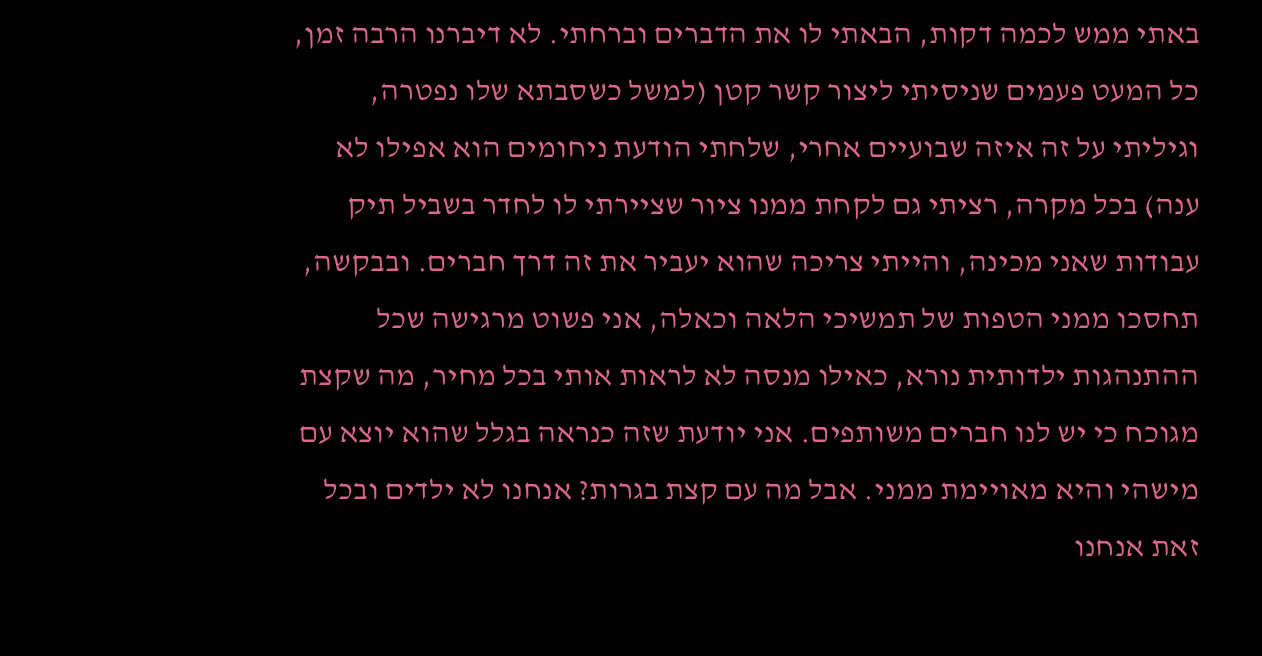באתי ממש לכמה דקות, הבאתי לו את הדברים וברחתי. לא דיברנו הרבה זמן, כל המעט פעמים שניסיתי ליצור קשר קטן (למשל כשסבתא שלו נפטרה, וגיליתי על זה איזה שבועיים אחרי, שלחתי הודעת ניחומים הוא אפילו לא ענה) בכל מקרה, רציתי גם לקחת ממנו ציור שציירתי לו לחדר בשביל תיק עבודות שאני מכינה, והייתי צריכה שהוא יעביר את זה דרך חברים. ובבקשה, תחסכו ממני הטפות של תמשיכי הלאה וכאלה, אני פשוט מרגישה שכל ההתנהגות ילדותית נורא, כאילו מנסה לא לראות אותי בכל מחיר, מה שקצת מגוכח כי יש לנו חברים משותפים. אני יודעת שזה כנראה בגלל שהוא יוצא עם מישהי והיא מאויימת ממני. אבל מה עם קצת בגרות? אנחנו לא ילדים ובכל זאת אנחנו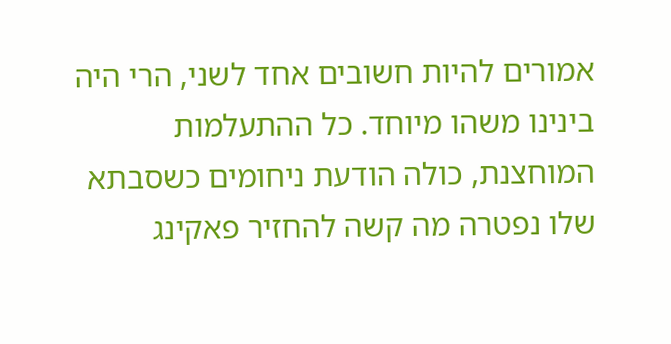אמורים להיות חשובים אחד לשני, הרי היה בינינו משהו מיוחד. כל ההתעלמות המוחצנת, כולה הודעת ניחומים כשסבתא שלו נפטרה מה קשה להחזיר פאקינג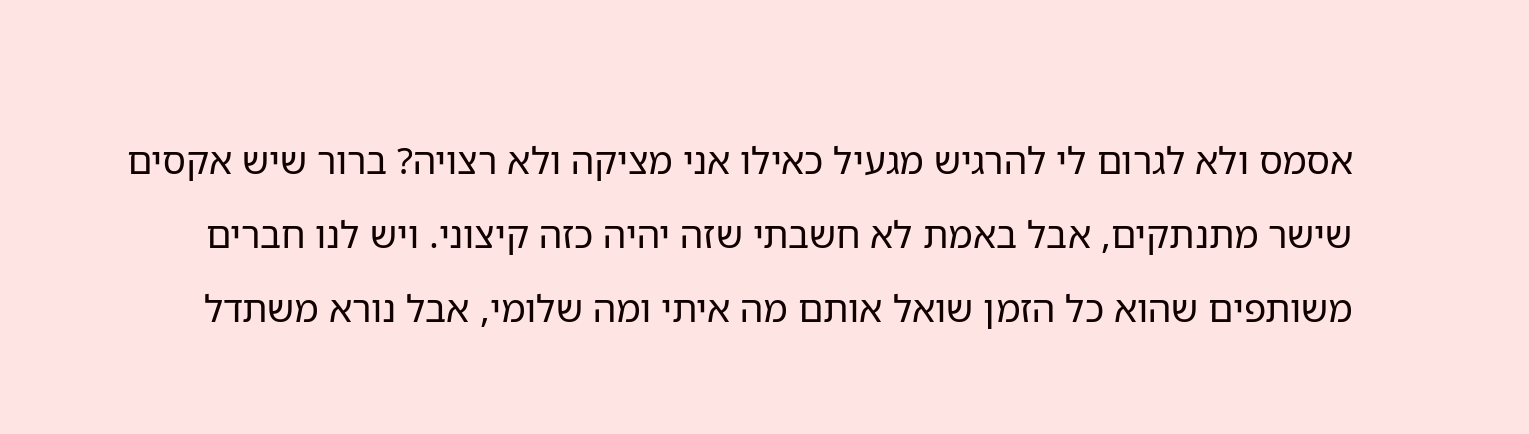אסמס ולא לגרום לי להרגיש מגעיל כאילו אני מציקה ולא רצויה? ברור שיש אקסים שישר מתנתקים, אבל באמת לא חשבתי שזה יהיה כזה קיצוני. ויש לנו חברים משותפים שהוא כל הזמן שואל אותם מה איתי ומה שלומי, אבל נורא משתדל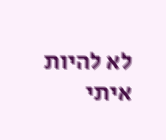לא להיות איתי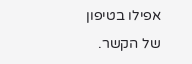אפילו בטיפון של הקשר.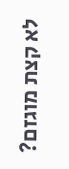לא קצת מוגזם?